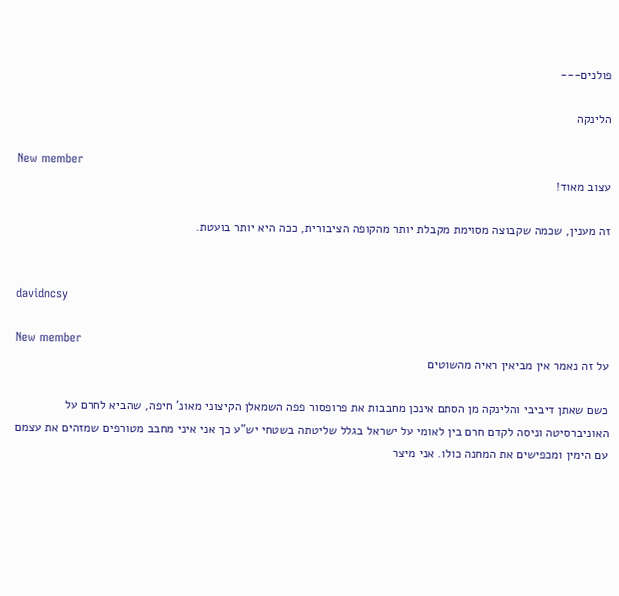פולנים---

הלינקה

New member
עצוב מאוד!

זה מענין, שכמה שקבוצה מסוימת מקבלת יותר מהקופה הציבורית, ככה היא יותר בועטת.


davidncsy

New member
על זה נאמר אין מביאין ראיה מהשוטים

כשם שאתן דיביבי והלינקה מן הסתם אינכן מחבבות את פרופסור פפה השמאלן הקיצוני מאונ' חיפה, שהביא לחרם על האוניברסיטה וניסה לקדם חרם בין לאומי על ישראל בגלל שליטתה בשטחי יש"ע כך אני איני מחבב מטורפים שמזהים את עצמם עם הימין ומכפישים את המחנה כולו. אני מיצר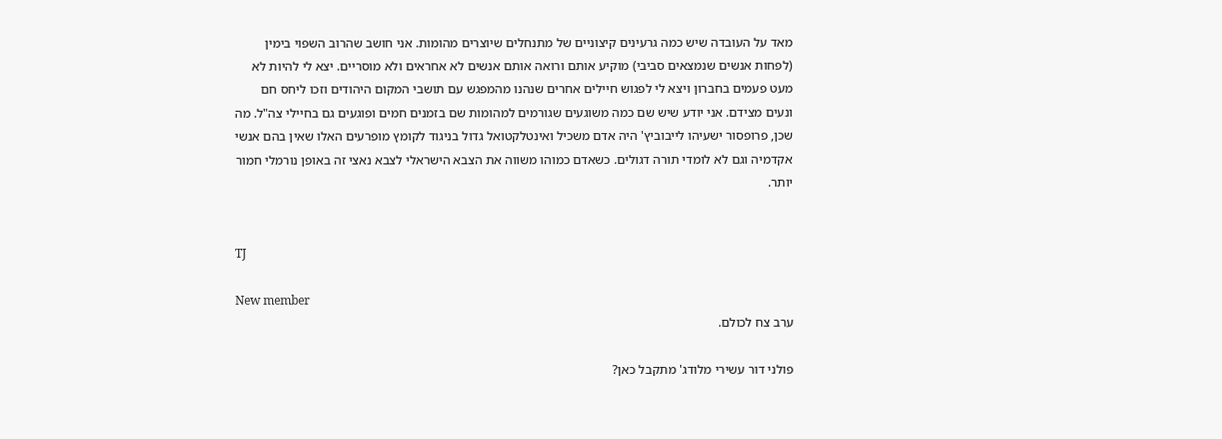מאד על העובדה שיש כמה גרעינים קיצוניים של מתנחלים שיוצרים מהומות. אני חושב שהרוב השפוי בימין (לפחות אנשים שנמצאים סביבי) מוקיע אותם ורואה אותם אנשים לא אחראים ולא מוסריים. יצא לי להיות לא מעט פעמים בחברון ויצא לי לפגוש חיילים אחרים שנהנו מהמפגש עם תושבי המקום היהודים וזכו ליחס חם ונעים מצידם. אני יודע שיש שם כמה משוגעים שגורמים למהומות שם בזמנים חמים ופוגעים גם בחיילי צה"ל. מה שכן, פרופסור ישעיהו לייבוביץ' היה אדם משכיל ואינטלקטואל גדול בניגוד לקומץ מופרעים האלו שאין בהם אנשי אקדמיה וגם לא לומדי תורה דגולים. כשאדם כמוהו משווה את הצבא הישראלי לצבא נאצי זה באופן נורמלי חמור יותר.


TJ

New member
ערב צח לכולם.

פולני דור עשירי מלודג' מתקבל כאן?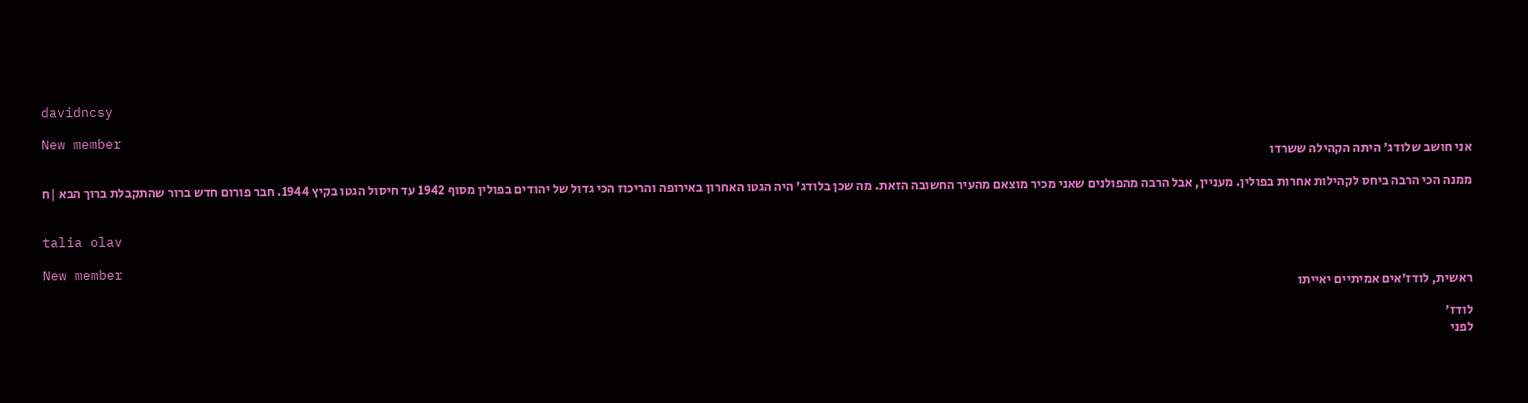davidncsy

New member
אני חושב שלודג' היתה הקהילה ששרדו

ממנה הכי הרבה ביחס לקהילות אחרות בפולין. מעניין, אבל הרבה מהפולנים שאני מכיר מוצאם מהעיר החשובה הזאת. מה שכן בלודג' היה הגטו האחרון באירופה והריכוז הכי גדול של יהודים בפולין מסוף 1942 עד חיסול הגטו בקיץ 1944. חבר פורום חדש ברור שהתקבלת ברוך הבא |ח


talia olav

New member
ראשית, לודז'אים אמיתיים יאייתו

לודז'
לפני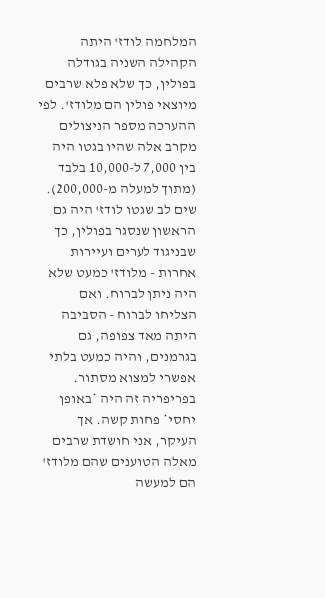המלחמה לודז' היתה הקהילה השניה בגודלה בפולין, כך שלא פלא שרבים מיוצאי פולין הם מלודז'. לפי ההערכה מספר הניצולים מקרב אלה שהיו בגטו היה בין 7,000 ל-10,000 בלבד (מתוך למעלה מ-200,000). שים לב שגטו לודז' היה גם הראשון שנסגר בפולין, כך שבניגוד לערים ועיירות אחרות - מלודז' כמעט שלא היה ניתן לברוח. ואם הצליחו לברוח - הסביבה היתה מאד צפופה, גם בגרמנים, והיה כמעט בלתי אפשרי למצוא מסתור. בפריפריה זה היה *באופן יחסי* פחות קשה. אך העיקר, אני חושדת שרבים מאלה הטוענים שהם מלודז' הם למעשה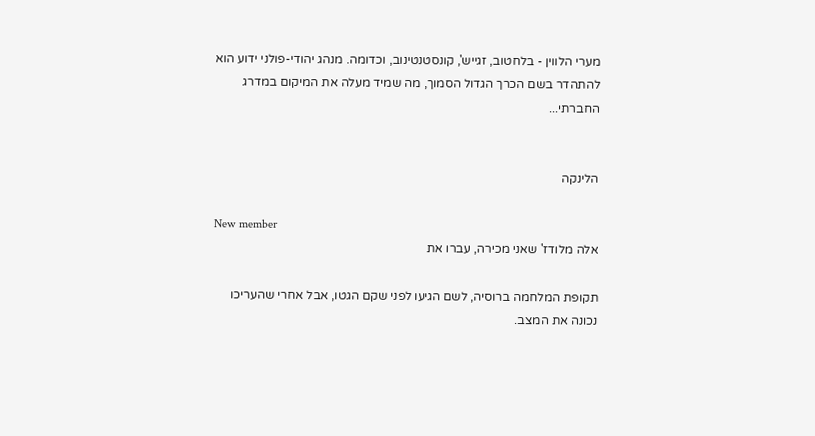מערי הלווין - בלחטוב, זגייש', קונסטנטינוב, וכדומה. מנהג יהודי-פולני ידוע הוא להתהדר בשם הכרך הגדול הסמוך, מה שמיד מעלה את המיקום במדרג החברתי...


הלינקה

New member
אלה מלודז' שאני מכירה, עברו את

תקופת המלחמה ברוסיה, לשם הגיעו לפני שקם הגטו, אבל אחרי שהעריכו נכונה את המצב.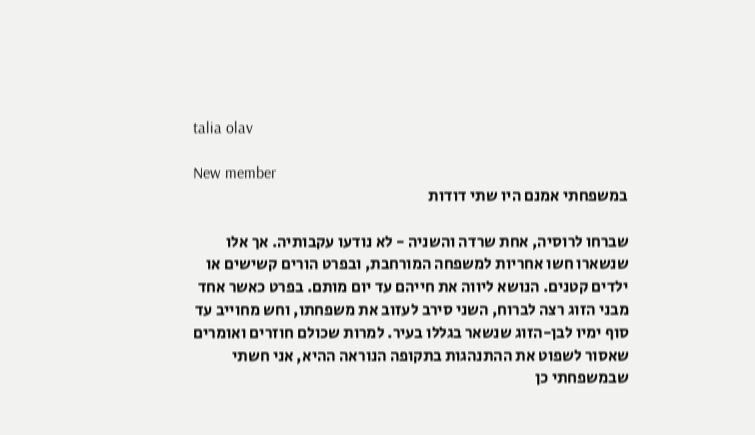talia olav

New member
במשפחתי אמנם היו שתי דודות

שברחו לרוסיה, אחת שרדה והשניה - לא נודעו עקבותיה. אך אלו שנשארו חשו אחריות למשפחה המורחבת, ובפרט הורים קשישים או ילדים קטנים. הנושא ליווה את חייהם עד יום מותם. בפרט כאשר אחד מבני הזוג רצה לברוח, השני סירב לעזוב את משפחתו, וחש מחוייב עד סוף ימיו לבן-הזוג שנשאר בגללו בעיר. למרות שכולם חוזרים ואומרים שאסור לשפוט את ההתנהגות בתקופה הנוראה ההיא, אני חשתי שבמשפחתי כן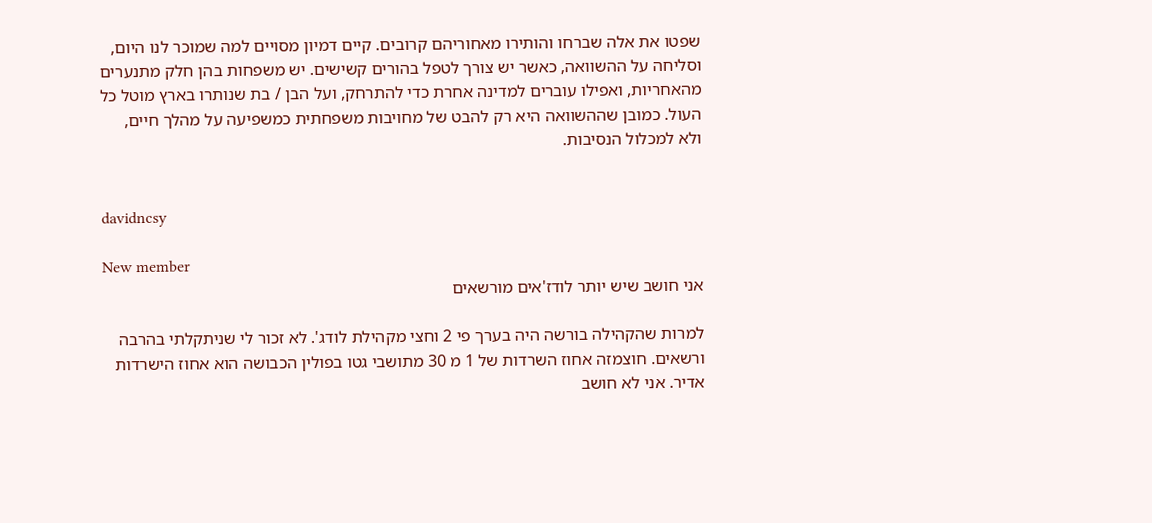שפטו את אלה שברחו והותירו מאחוריהם קרובים. קיים דמיון מסויים למה שמוכר לנו היום, וסליחה על ההשוואה, כאשר יש צורך לטפל בהורים קשישים. יש משפחות בהן חלק מתנערים מהאחריות, ואפילו עוברים למדינה אחרת כדי להתרחק, ועל הבן / בת שנותרו בארץ מוטל כל העול. כמובן שההשוואה היא רק להבט של מחויבות משפחתית כמשפיעה על מהלך חיים, ולא למכלול הנסיבות.


davidncsy

New member
אני חושב שיש יותר לודז'אים מורשאים

למרות שהקהילה בורשה היה בערך פי 2 וחצי מקהילת לודג'. לא זכור לי שניתקלתי בהרבה ורשאים. חוצמזה אחוז השרדות של 1 מ 30 מתושבי גטו בפולין הכבושה הוא אחוז הישרדות אדיר. אני לא חושב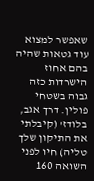שאפשר למצוא עוד גטאות שהיה בהם אחוז הישרדות כזה גבוה בשטחי פולין. דרך אגב, בלודז' (קיבלתי את התיקון שלך טליה) חיו לפני השואה 160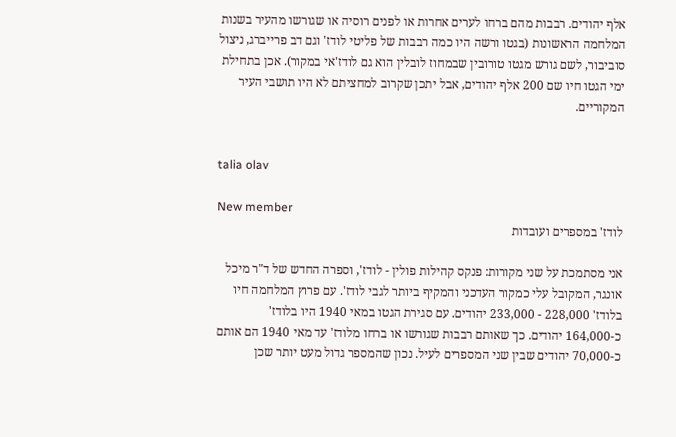אלף יהודים. רבבות מהם ברחו לערים אחרות או לפנים רוסיה או שגורשו מהעיר בשנות המלחמה הראשונות (בגטו ורשה היו כמה רבבות של פליטי לודז' וגם דב פרייברג, ניצול סוביבור, לשם גורש מגטו טורובין שבמחוז לובלין הוא גם לודז'אי במקור). אכן בתחילת ימי הגטו חיו שם 200 אלף יהודים, אבל יתכן שקרוב למחציתם לא היו תושבי העיר המקוריים.


talia olav

New member
לודז' במספרים ועובדות

אני מסתמכת על שני מקורות: פנקס קהילות פולין - לודז', וספרה החדש של ד"ר מיכל אונגר, המקובל עלי כמקור העדכני והמקיף ביותר לגבי לודז'. עם פרוץ המלחמה חיו בלודז' 228,000 - 233,000 יהודים. עם סגירת הגטו במאי 1940 היו בלודז' כ-164,000 יהודים. כך שאותם רבבות שגורשו או ברחו מלודז' עד מאי 1940 הם אותם כ-70,000 יהודים שבין שני המספרים לעיל. נכון שהמספר גדול מעט יותר שכן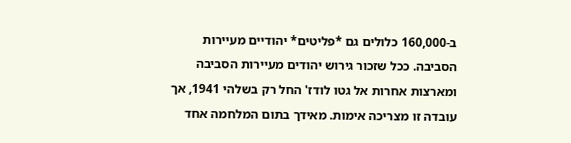ב-160,000 כלולים גם *פליטים* יהודיים מעיירות הסביבה. ככל שזכור גירוש יהודים מעיירות הסביבה ומארצות אחרות אל גטו לודז' החל רק בשלהי 1941, אך עובדה זו מצריכה אימות. מאידך בתום המלחמה אחד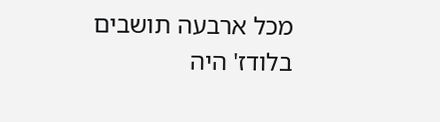מכל ארבעה תושבים בלודז' היה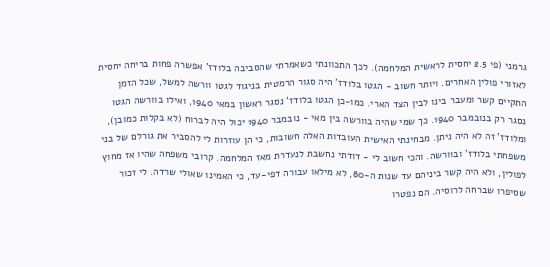גרמני (פי 2.5 יחסית לראשית המלחמה). לכך התכוונתי כשאמרתי שהסביבה בלודז' אפשרה פחות בריחה יחסית לאזורי פולין האחרים. ויותר חשוב - הגטו בלודז' היה סגור הרמטית בניגוד לגטו וורשה למשל, שכל הזמן התקיים קשר ומעבר בינו לבין הצד הארי. כמו-כן הגטו בלודז' נסגר ראשון במאי 1940, ואילו בוורשה הגטו נסגר רק בנובמבר 1940. כך שמי שהיה בוורשה בין מאי - נובמבר 1940 יכול היה לברוח (לא בקלות כמובן), ומלודז' זה לא היה ניתן. מבחינתי האישית העובדות האלה חשובות, כי הן עוזרות לי להסביר את גורלם של בני משפחתי בלודז' ובוורשה. והכי חשוב לי - דודתי נחשבת לנעדרת מאז המלחמה. קרובי משפחה שהיו אז מחוץ לפולין, ולא היה קשר ביניהם עד שנות ה-80, לא מילאו עבורה דפי-עד, כי האמינו שאולי שרדה. לי זכור שסיפרו שברחה לרוסיה. הם נפטרו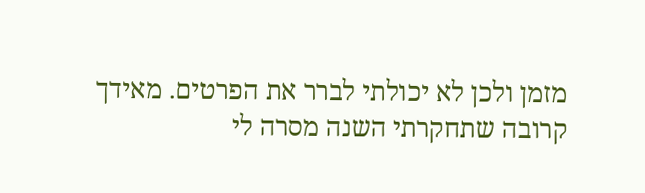מזמן ולכן לא יכולתי לברר את הפרטים. מאידך קרובה שתחקרתי השנה מסרה לי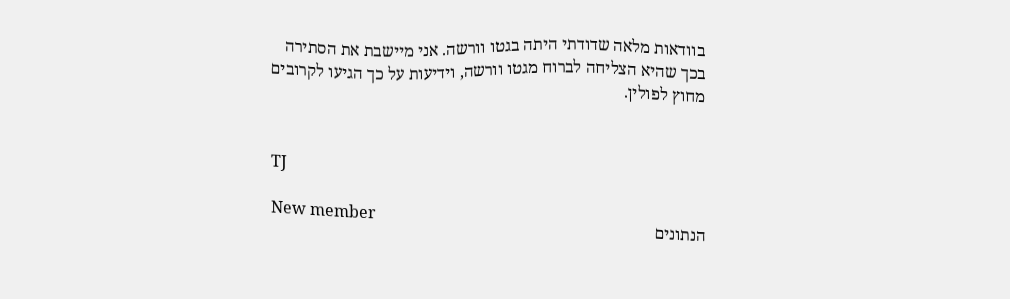בוודאות מלאה שדודתי היתה בגטו וורשה. אני מיישבת את הסתירה בכך שהיא הצליחה לברוח מגטו וורשה, וידיעות על כך הגיעו לקרובים מחוץ לפולין.


TJ

New member
הנתונים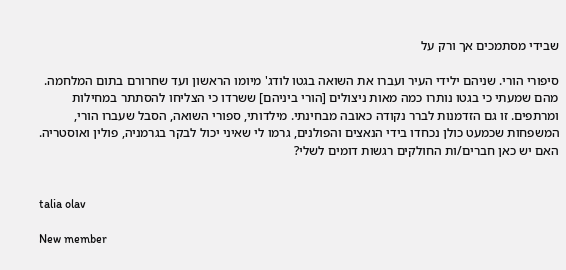שבידי מסתמכים אך ורק על

סיפורי הורי. שניהם ילידי העיר ועברו את השואה בגטו לודג' מיומו הראשון ועד שחרורם בתום המלחמה. מהם שמעתי כי בגטו נותרו כמה מאות ניצולים [הורי ביניהם] ששרדו כי הצליחו להסתתר במחילות ומרתפים. זו גם הזדמנות לברר נקודה כאובה מבחינתי. מילדותי, ספורי השואה, הסבל שעברו הורי, המשפחות שכמעט כולן נכחדו בידי הנאצים והפולנים, גרמו לי שאיני יכול לבקר בגרמניה, פולין ואוסטריה. האם יש כאן חברים/ות החולקים רגשות דומים לשלי?


talia olav

New member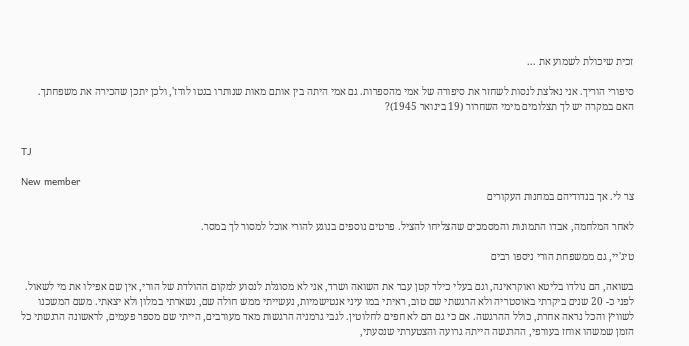זכית שיכולת לשמוע את ...

סיפורי הוריך. אני נאלצת לנסות לשחזר את סיפורה של אמי מהספרות. גם אמי היתה בין אותם מאות שנותרו בגטו לודז', ולכן יתכן שהכירה את משפחתך. האם במקרה יש לך תצלומים מימי השחרור (19 בינואר 1945)?


TJ

New member
צר לי. אך בנדודיהם במחנות העקורים

לאחר המלחמה, אבדו התמונות והמסמכים שהצליחו להציל. פרטים נוספים בנוגע להורי אוכל למסור לך במסר.

טיג'יי, גם ממשפחת הורי ניספו רבים

בשואה, הם נולדו בליטא ואוקראינה, וגם בעלי כילד קטן עבר את השואה ושרד, אני לא מסוגלת לנסוע למקום ההולדת של הורי, אין שם אפילו את מי לשאול. לפני כ- 20 שנים ביקרתי באוסטריה ולא הרגשתי שם טוב, ראיתי במו עיני אנטישמיות, נעשייתי ממש חולה שם, נשארתי במלון ולא יצאתי. משם המשכנו לשוויץ והכל נראה אחרת, כולל ההרגשה. אם כי גם הם לא חפים לחלוטין. לגבי גרמניה הרגשות מאד מעורבים, הייתי שם מספר פעמים, לראשונה הרגשתי כל הזמן שמשהו אוחז בעורפי, ההרגשה הייתה גרועה והצטערתי שנסעתי,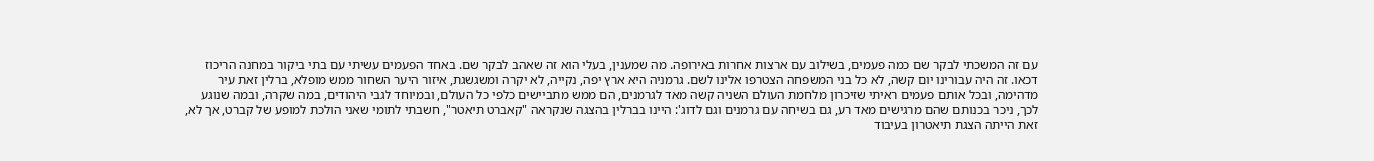עם זה המשכתי לבקר שם כמה פעמים, בשילוב עם ארצות אחרות באירופה. מה שמענין, בעלי הוא זה שאהב לבקר שם. באחד הפעמים עשיתי עם בתי ביקור במחנה הריכוז דכאו. זה היה עבורינו יום קשה, לא כל בני המשפחה הצטרפו אלינו לשם. גרמניה היא ארץ יפה, נקייה, לא יקרה ומשגשגת, איזור היער השחור ממש מופלא, ברלין זאת עיר מדהימה, ובכל אותם פעמים ראיתי שזיכרון מלחמת העולם השניה קשה מאד לגרמנים, הם ממש מתביישים כלפי כל העולם, ובמיוחד לגבי היהודים, במה שקרה, ובמה שנוגע לכך, ניכר בכנותם שהם מרגישים מאד רע, גם בשיחה עם גרמנים וגם לדוג': היינו בברלין בהצגה שנקראה "קאברט תיאטר", חשבתי לתומי שאני הולכת למופע של קברט, אך לא, זאת הייתה הצגת תיאטרון בעיבוד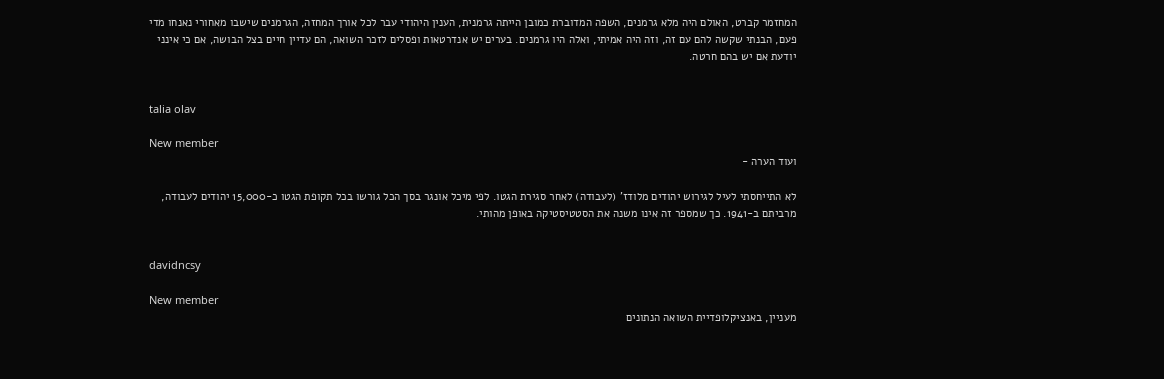המחזמר קברט, האולם היה מלא גרמנים, השפה המדוברת כמובן הייתה גרמנית, הענין היהודי עבר לכל אורך המחזה, הגרמנים שישבו מאחורי נאנחו מדי פעם, הבנתי שקשה להם עם זה, וזה היה אמיתי, ואלה היו גרמנים. בערים יש אנדרטאות ופסלים לזכר השואה, הם עדיין חיים בצל הבושה, אם כי אינני יודעת אם יש בהם חרטה.


talia olav

New member
ועוד הערה -

לא התייחסתי לעיל לגירוש יהודים מלודז' (לעבודה) לאחר סגירת הגטו. לפי מיכל אונגר בסך הכל גורשו בכל תקופת הגטו כ-15,000 יהודים לעבודה, מרביתם ב-1941. כך שמספר זה אינו משנה את הסטטיסטיקה באופן מהותי.


davidncsy

New member
מעניין, באנציקלופדיית השואה הנתונים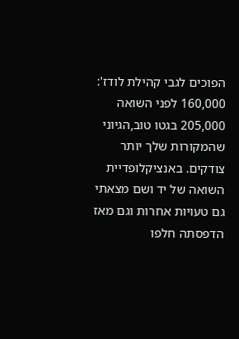הפוכים לגבי קהילת לודז': 160,000 לפני השואה 205,000 בגטו טוב,הגיוני שהמקורות שלך יותר צודקים. באנציקלופדיית השואה של יד ושם מצאתי גם טעויות אחרות וגם מאז הדפסתה חלפו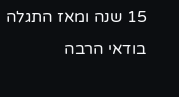15 שנה ומאז התגלה בודאי הרבה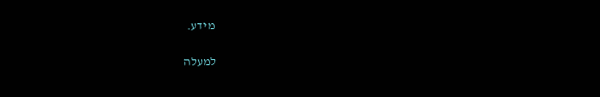מידע.

למעלה